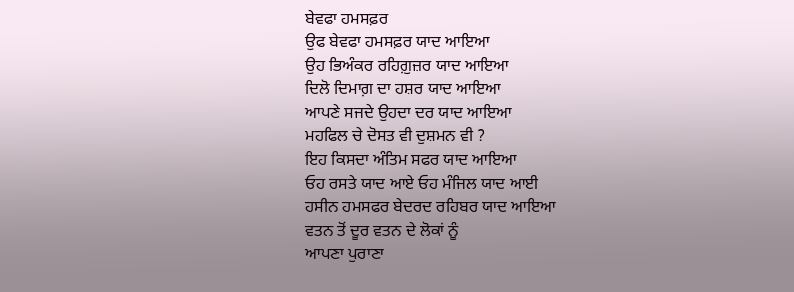ਬੇਵਫਾ ਹਮਸਫ਼ਰ
ਉਫ ਬੇਵਫਾ ਹਮਸਫ਼ਰ ਯਾਦ ਆਇਆ
ਉਹ ਭਿਅੰਕਰ ਰਹਿਗ਼ੁਜ਼ਰ ਯਾਦ ਆਇਆ
ਦਿਲੋ ਦਿਮਾਗ਼ ਦਾ ਹਸ਼ਰ ਯਾਦ ਆਇਆ
ਆਪਣੇ ਸਜਦੇ ਉਹਦਾ ਦਰ ਯਾਦ ਆਇਆ
ਮਹਫਿਲ ਚੇ ਦੋਸਤ ਵੀ ਦੁਸ਼ਮਨ ਵੀ ?
ਇਹ ਕਿਸਦਾ ਅੰਤਿਮ ਸਫਰ ਯਾਦ ਆਇਆ
ਓਹ ਰਸਤੇ ਯਾਦ ਆਏ ਓਹ ਮੰਜਿਲ ਯਾਦ ਆਈ
ਹਸੀਨ ਹਮਸਫਰ ਬੇਦਰਦ ਰਹਿਬਰ ਯਾਦ ਆਇਆ
ਵਤਨ ਤੋਂ ਦੂਰ ਵਤਨ ਦੇ ਲੋਕਾਂ ਨੂੰ
ਆਪਣਾ ਪੁਰਾਣਾ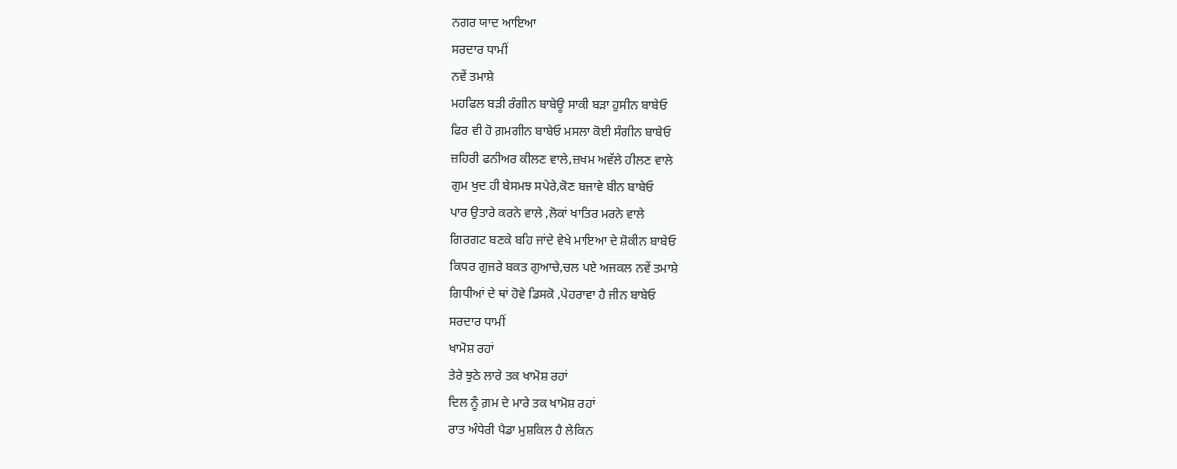ਨਗਰ ਯਾਦ ਆਇਆ
ਸਰਦਾਰ ਧਾਮੀਂ
ਨਵੇਂ ਤਮਾਸ਼ੇ
ਮਹਫਿਲ ਬੜੀ ਰੰਗੀਨ ਬਾਬੇਊ ਸਾਕੀ ਬੜਾ ਹੁਸੀਨ ਬਾਬੇਓ
ਫਿਰ ਵੀ ਹੋ ਗ਼ਮਗੀਨ ਬਾਬੇਓ ਮਸਲਾ ਕੋਈ ਸੰਗੀਨ ਬਾਬੇਓ
ਜ਼ਹਿਰੀ ਫਨੀਅਰ ਕੀਲਣ ਵਾਲੇ,ਜ਼ਖਮ ਅਵੱਲੇ ਹੀਲਣ ਵਾਲੇ
ਗੁਮ ਖੁਦ ਹੀ ਬੇਸਮਝ ਸਪੇਰੇ,ਕੋਣ ਬਜਾਵੇ ਬੀਨ ਬਾਬੇਓ
ਪਾਰ ਉਤਾਰੇ ਕਰਨੇ ਵਾਲੇ ,ਲੋਕਾਂ ਖਾਤਿਰ ਮਰਨੇ ਵਾਲੇ
ਗਿਰਗਟ ਬਣਕੇ ਬਹਿ ਜਾਂਦੇ ਵੇਖੇ ਮਾਇਆ ਦੇ ਸ਼ੋਕੀਨ ਬਾਬੇਓ
ਕਿਧਰ ਗੁਜਰੇ ਬਕਤ ਗੁਆਚੇ,ਚਲ ਪਏ ਅਜਕਲ ਨਵੇਂ ਤਮਾਸ਼ੇ
ਗਿਧੀਆਂ ਦੇ ਥਾਂ ਹੋਵੇ ਡਿਸਕੋ ,ਪੇਹਰਾਵਾ ਹੈ ਜੀਨ ਬਾਬੇਓ
ਸਰਦਾਰ ਧਾਮੀਂ
ਖਾਮੋਸ਼ ਰਹਾਂ
ਤੇਰੇ ਝੁਠੇ ਲਾਰੇ ਤਕ ਖਾਮੋਸ਼ ਰਹਾਂ
ਦਿਲ ਨੂੰ ਗ਼ਮ ਦੇ ਮਾਰੇ ਤਕ ਖਾਮੋਸ਼ ਰਹਾਂ
ਰਾਤ ਅੰਧੇਰੀ ਪੈਡਾ ਮੁਸ਼ਕਿਲ ਹੈ ਲੇਕਿਨ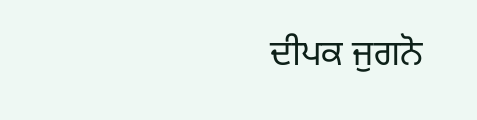ਦੀਪਕ ਜੁਗਨੋ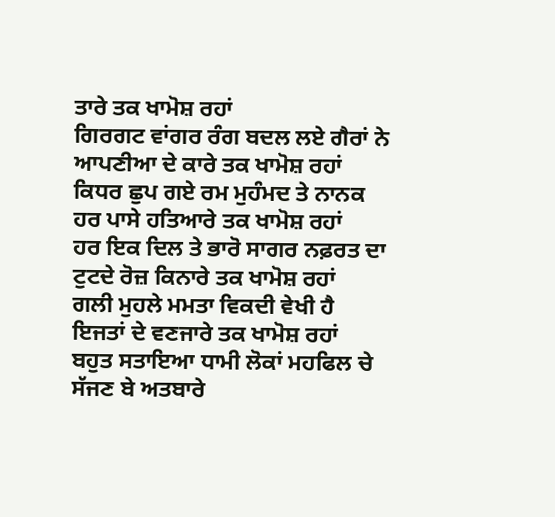ਤਾਰੇ ਤਕ ਖਾਮੋਸ਼ ਰਹਾਂ
ਗਿਰਗਟ ਵਾਂਗਰ ਰੰਗ ਬਦਲ ਲਏ ਗੈਰਾਂ ਨੇ
ਆਪਣੀਆ ਦੇ ਕਾਰੇ ਤਕ ਖਾਮੋਸ਼ ਰਹਾਂ
ਕਿਧਰ ਛੁਪ ਗਏ ਰਮ ਮੁਹੰਮਦ ਤੇ ਨਾਨਕ
ਹਰ ਪਾਸੇ ਹਤਿਆਰੇ ਤਕ ਖਾਮੋਸ਼ ਰਹਾਂ
ਹਰ ਇਕ ਦਿਲ ਤੇ ਭਾਰੋ ਸਾਗਰ ਨਫ਼ਰਤ ਦਾ
ਟੁਟਦੇ ਰੋਜ਼ ਕਿਨਾਰੇ ਤਕ ਖਾਮੋਸ਼ ਰਹਾਂ
ਗਲੀ ਮੁਹਲੇ ਮਮਤਾ ਵਿਕਦੀ ਵੇਖੀ ਹੈ
ਇਜਤਾਂ ਦੇ ਵਣਜਾਰੇ ਤਕ ਖਾਮੋਸ਼ ਰਹਾਂ
ਬਹੁਤ ਸਤਾਇਆ ਧਾਮੀ ਲੋਕਾਂ ਮਹਫਿਲ ਚੇ
ਸੱਜਣ ਬੇ ਅਤਬਾਰੇ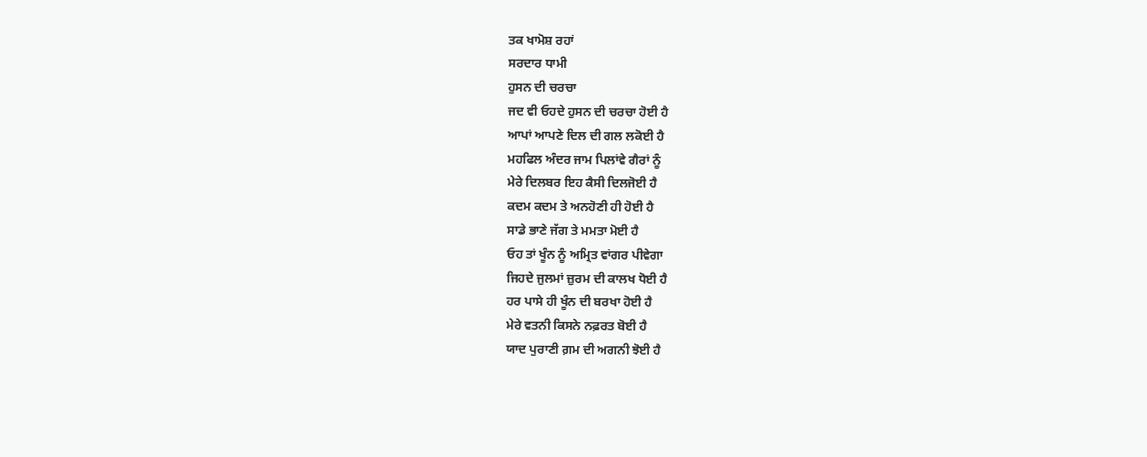ਤਕ ਖਾਮੋਸ਼ ਰਹਾਂ
ਸਰਦਾਰ ਧਾਮੀ
ਹੁਸਨ ਦੀ ਚਰਚਾ
ਜਦ ਵੀ ਓਹਦੇ ਹੁਸਨ ਦੀ ਚਰਚਾ ਹੋਈ ਹੈ
ਆਪਾਂ ਆਪਣੇ ਦਿਲ ਦੀ ਗਲ ਲਕੋਈ ਹੈ
ਮਹਫਿਲ ਅੰਦਰ ਜਾਮ ਪਿਲਾਂਵੇ ਗੈਰਾਂ ਨੂੰ
ਮੇਰੇ ਦਿਲਬਰ ਇਹ ਕੈਸੀ ਦਿਲਜੋਈ ਹੈ
ਕਦਮ ਕਦਮ ਤੇ ਅਨਹੋਣੀ ਹੀ ਹੋਈ ਹੈ
ਸਾਡੇ ਭਾਣੇ ਜੱਗ ਤੇ ਮਮਤਾ ਮੋਈ ਹੈ
ਓਹ ਤਾਂ ਖੂੰਨ ਨੂੰ ਅਮ੍ਰਿਤ ਵਾਂਗਰ ਪੀਵੇਗਾ
ਜਿਹਦੇ ਜੁਲਮਾਂ ਜ਼ੁਰਮ ਦੀ ਕਾਲਖ ਧੋਈ ਹੈ
ਹਰ ਪਾਸੇ ਹੀ ਖੂੰਨ ਦੀ ਬਰਖਾ ਹੋਈ ਹੈ
ਮੇਰੇ ਵਤਨੀ ਕਿਸਨੇ ਨਫ਼ਰਤ ਬੋਈ ਹੈ
ਯਾਦ ਪੁਰਾਣੀ ਗ਼ਮ ਦੀ ਅਗਨੀ ਝੋਈ ਹੈ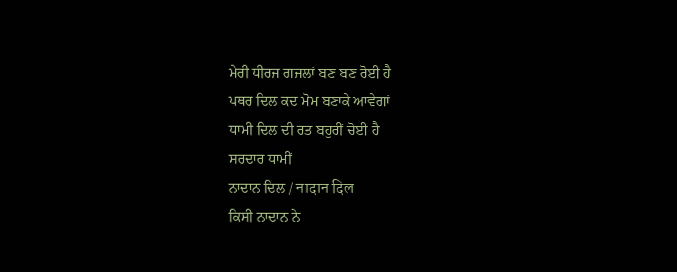ਮੇਰੀ ਧੀਰਜ ਗਜਲਾਂ ਬਣ ਬਣ ਰੋਈ ਹੈ
ਪਥਰ ਦਿਲ ਕਦ ਮੋਮ ਬਣਾਕੇ ਆਵੇਗਾਂ
ਧਾਮੀ ਦਿਲ ਦੀ ਰਤ ਬਹੁਰੀਂ ਚੋਈ ਹੈ
ਸਰਦਾਰ ਧਾਮੀਂ
ਨਾਦਾਨ ਦਿਲ / नादान दिल
ਕਿਸੀ ਨਾਦਾਨ ਨੇ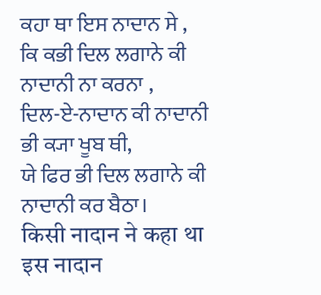ਕਹਾ ਥਾ ਇਸ ਨਾਦਾਨ ਸੇ ,
ਕਿ ਕਭੀ ਦਿਲ ਲਗਾਨੇ ਕੀ ਨਾਦਾਨੀ ਨਾ ਕਰਨਾ ,
ਦਿਲ-ਏ-ਨਾਦਾਨ ਕੀ ਨਾਦਾਨੀ ਭੀ ਕ੍ਯਾ ਖੂਬ ਥੀ,
ਯੇ ਫਿਰ ਭੀ ਦਿਲ ਲਗਾਨੇ ਕੀ ਨਾਦਾਨੀ ਕਰ ਬੈਠਾ।
किसी नादान ने कहा था इस नादान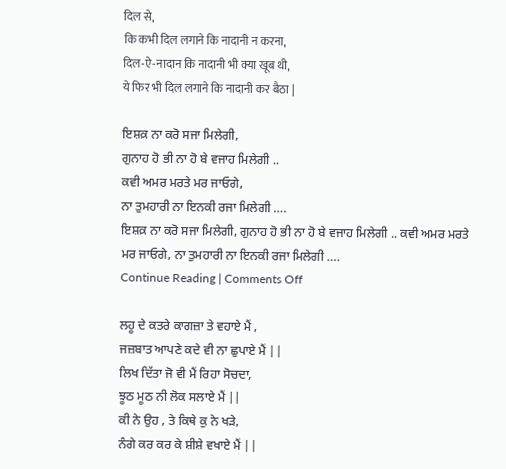दिल से,
कि कभी दिल लगाने कि नादानी न करना,
दिल-ऐ-नादान कि नादानी भी क्या खूब थी,
ये फिर भी दिल लगाने कि नादानी कर बैठा |

ਇਸ਼ਕ਼ ਨਾ ਕਰੋ ਸਜਾ ਮਿਲੇਗੀ,
ਗੁਨਾਹ ਹੋ ਭੀ ਨਾ ਹੋ ਬੇ ਵਜਾਹ ਮਿਲੇਗੀ ..
ਕਵੀ ਅਮਰ ਮਰਤੇ ਮਰ ਜਾਓਗੇ,
ਨਾ ਤੁਮਹਾਰੀ ਨਾ ਇਨਕੀ ਰਜਾ ਮਿਲੇਗੀ ….
ਇਸ਼ਕ਼ ਨਾ ਕਰੋ ਸਜਾ ਮਿਲੇਗੀ, ਗੁਨਾਹ ਹੋ ਭੀ ਨਾ ਹੋ ਬੇ ਵਜਾਹ ਮਿਲੇਗੀ .. ਕਵੀ ਅਮਰ ਮਰਤੇ ਮਰ ਜਾਓਗੇ, ਨਾ ਤੁਮਹਾਰੀ ਨਾ ਇਨਕੀ ਰਜਾ ਮਿਲੇਗੀ ….
Continue Reading | Comments Off

ਲਹੂ ਦੇ ਕਤਰੇ ਕਾਗਜ਼ਾ ਤੇ ਵਹਾਏ ਮੈਂ ,
ਜਜ਼ਬਾਤ ਆਪਣੇ ਕਦੇ ਵੀ ਨਾ ਛੁਪਾਏ ਮੈਂ ||
ਲਿਖ ਦਿੱਤਾ ਜੋ ਵੀ ਮੈਂ ਰਿਹਾ ਸੋਚਦਾ,
ਝੂਠ ਮੂਠ ਨੀ ਲੋਕ ਸਲਾਏ ਮੈਂ ||
ਕੀ ਨੇ ਉਹ , ਤੇ ਕਿਥੇ ਕੁ ਨੇ ਖੜੇ,
ਨੰਗੇ ਕਰ ਕਰ ਕੇ ਸ਼ੀਸ਼ੇ ਵਖਾਏ ਮੈਂ ||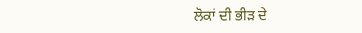ਲੋਕਾਂ ਦੀ ਭੀੜ ਦੇ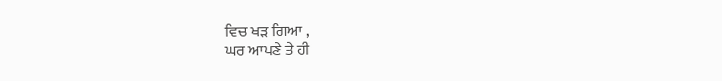ਵਿਚ ਖੜ ਗਿਆ ,
ਘਰ ਆਪਣੇ ਤੇ ਹੀ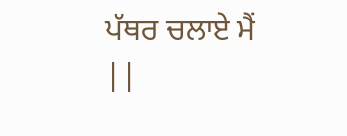ਪੱਥਰ ਚਲਾਏ ਮੈਂ ||